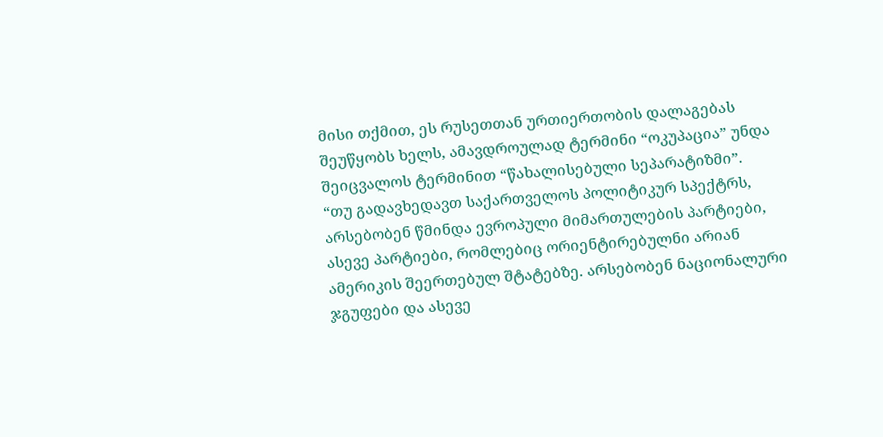მისი თქმით, ეს რუსეთთან ურთიერთობის დალაგებას შეუწყობს ხელს, ამავდროულად ტერმინი “ოკუპაცია” უნდა შეიცვალოს ტერმინით “წახალისებული სეპარატიზმი”.
“თუ გადავხედავთ საქართველოს პოლიტიკურ სპექტრს, არსებობენ წმინდა ევროპული მიმართულების პარტიები, ასევე პარტიები, რომლებიც ორიენტირებულნი არიან ამერიკის შეერთებულ შტატებზე. არსებობენ ნაციონალური ჯგუფები და ასევე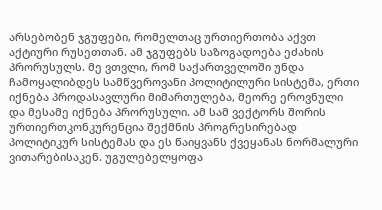არსებობენ ჯგუფები, რომელთაც ურთიერთობა აქვთ აქტიური რუსეთთან. ამ ჯგუფებს საზოგადოება ეძახის პრორუსულს. მე ვთვლი, რომ საქართველოში უნდა ჩამოყალიბდეს სამწვეროვანი პოლიტილური სისტემა, ერთი იქნება პროდასავლური მიმართულება, მეორე ეროვნული და მესამე იქნება პრორუსული. ამ სამ ვექტორს შორის ურთიერთკონკურენცია შექმნის პროგრესირებად პოლიტიკურ სისტემას და ეს წაიყვანს ქვეყანას ნორმალური ვითარებისაკენ. უგულებელყოფა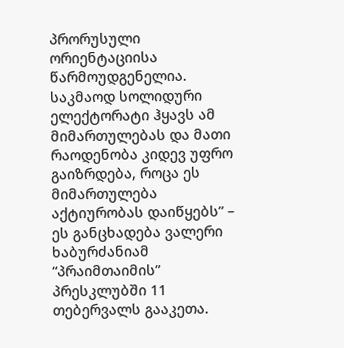პრორუსული ორიენტაციისა წარმოუდგენელია. საკმაოდ სოლიდური ელექტორატი ჰყავს ამ მიმართულებას და მათი რაოდენობა კიდევ უფრო გაიზრდება, როცა ეს მიმართულება აქტიურობას დაიწყებს” – ეს განცხადება ვალერი ხაბურძანიამ “პრაიმთაიმის” პრესკლუბში 11 თებერვალს გააკეთა.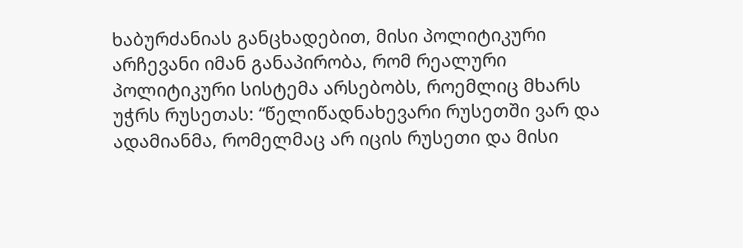ხაბურძანიას განცხადებით, მისი პოლიტიკური არჩევანი იმან განაპირობა, რომ რეალური პოლიტიკური სისტემა არსებობს, როემლიც მხარს უჭრს რუსეთას: “წელიწადნახევარი რუსეთში ვარ და ადამიანმა, რომელმაც არ იცის რუსეთი და მისი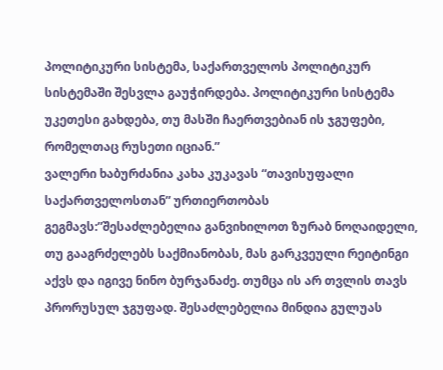პოლიტიკური სისტემა, საქართველოს პოლიტიკურ სისტემაში შესვლა გაუჭირდება. პოლიტიკური სისტემა უკეთესი გახდება, თუ მასში ჩაერთვებიან ის ჯგუფები, რომელთაც რუსეთი იციან.”
ვალერი ხაბურძანია კახა კუკავას “თავისუფალი საქართველოსთან” ურთიერთობას გეგმავს:”შესაძლებელია განვიხილოთ ზურაბ ნოღაიდელი, თუ გააგრძელებს საქმიანობას, მას გარკვეული რეიტინგი აქვს და იგივე ნინო ბურჯანაძე. თუმცა ის არ თვლის თავს პრორუსულ ჯგუფად. შესაძლებელია მინდია გულუას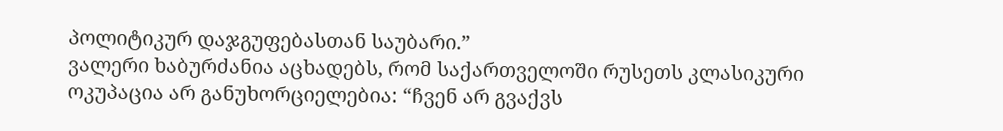პოლიტიკურ დაჯგუფებასთან საუბარი.”
ვალერი ხაბურძანია აცხადებს, რომ საქართველოში რუსეთს კლასიკური ოკუპაცია არ განუხორციელებია: “ჩვენ არ გვაქვს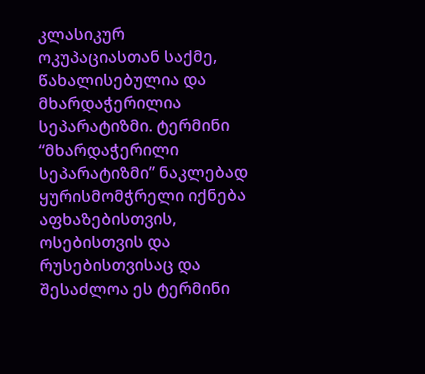კლასიკურ ოკუპაციასთან საქმე, წახალისებულია და მხარდაჭერილია სეპარატიზმი. ტერმინი “მხარდაჭერილი სეპარატიზმი” ნაკლებად ყურისმომჭრელი იქნება აფხაზებისთვის, ოსებისთვის და რუსებისთვისაც და შესაძლოა ეს ტერმინი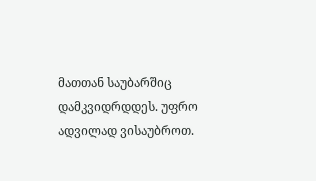მათთან საუბარშიც დამკვიდრდდეს. უფრო ადვილად ვისაუბროთ.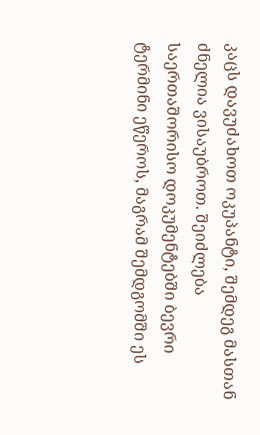კაცს დავუძახოთ ოკუპანტი, შემდეგ მასთან ძნელია ვისაუბროთ. შეიძლება საერთაშორისო დოკუმენტებში ბევრი ტერმინი ეწეროს, მაგრამ შემდგომში ეს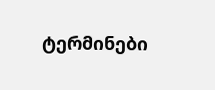ტერმინები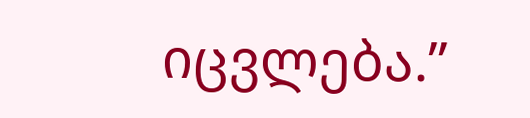იცვლება.”